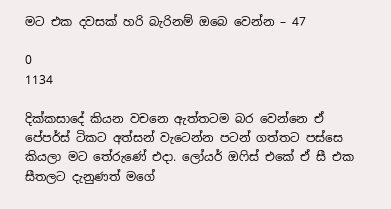මට එක දවසක් හරි බැරිනම් ඔබෙ වෙන්න – 47

0
1134

දික්කසාදේ කියන වචනෙ ඇත්තටම බර වෙන්නෙ ඒ පේපර්ස් ටිකට අත්සන් වැටෙන්න පටන් ගත්තට පස්සෙ කියලා මට තේරුණේ එදා. ලෝයර් ඔෆිස් එකේ ඒ සී එක සීතලට දැනුණත් මගේ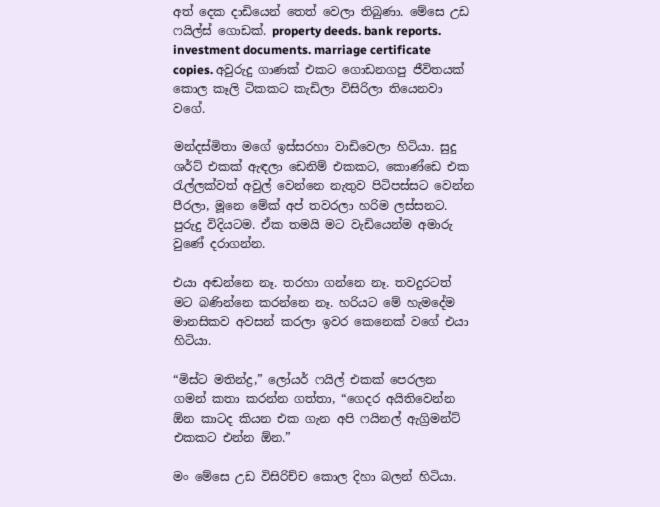අත් දෙක දාඩියෙන් තෙත් වෙලා තිබුණා. මේසෙ උඩ ෆයිල්ස් ගොඩක්. property deeds. bank reports. investment documents. marriage certificate copies. අවුරුදු ගාණක් එකට ගොඩනගපු ජීවිතයක් කොල කෑලි ටිකකට කැඩිලා විසිරිලා තියෙනවා වගේ.

මන්දස්මිතා මගේ ඉස්සරහා වාඩිවෙලා හිටියා. සුදු ශර්ට් එකක් ඇඳලා ඩෙනිම් එකකට, කොණ්ඩෙ එක රැල්ලක්වත් අවුල් වෙන්නෙ නැතුව පිටිපස්සට වෙන්න පීරලා, මූනෙ මේක් අප් තවරලා හරිම ලස්සනට. පුරුදු විදියටම. ඒක තමයි මට වැඩියෙන්ම අමාරු වුණේ දරාගන්න.

එයා අඬන්නෙ නෑ. තරහා ගන්නෙ නෑ. තවදුරටත් මට බණින්නෙ කරන්නෙ නෑ. හරියට මේ හැමදේම මානසිකව අවසන් කරලා ඉවර කෙනෙක් වගේ එයා හිටියා.

“මිස්ට මතින්ද්‍ර,” ලෝයර් ෆයිල් එකක් පෙරලන ගමන් කතා කරන්න ගත්තා, “ගෙදර අයිතිවෙන්න ඕන කාටද කියන එක ගැන අපි ෆයිනල් ඇග්‍රිමන්ට් එකකට එන්න ඕන.”

මං මේසෙ උඩ විසිරිච්ච කොල දිහා බලන් හිටියා.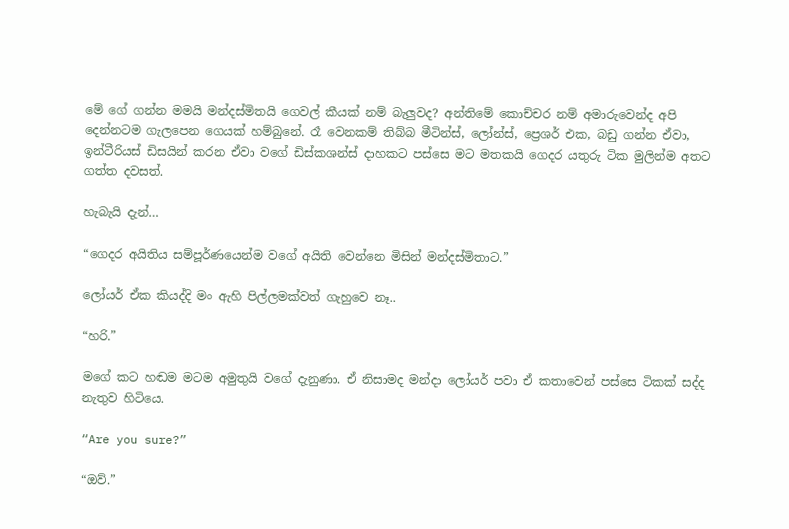මේ ගේ ගන්න මමයි මන්දස්මිතයි ගෙවල් කීයක් නම් බැලුවද? අන්තිමේ කොච්චර නම් අමාරුවෙන්ද අපි දෙන්නටම ගැලපෙන ගෙයක් හම්බුනේ. රෑ වෙනකම් තිබ්බ මීටින්ස්, ලෝන්ස්, ප්‍රෙශර් එක, බඩු ගන්න ඒවා, ඉන්ටීරියස් ඩිසයින් කරන ඒවා වගේ ඩිස්කශන්ස් දාහකට පස්සෙ මට මතකයි ගෙදර යතුරු ටික මුලින්ම අතට ගත්ත දවසත්.

හැබැයි දැන්…

“ගෙදර අයිතිය සම්පූර්ණයෙන්ම වගේ අයිති වෙන්නෙ මිසින් මන්දස්මිතාට.”

ලෝයර් ඒක කියද්දි මං ඇහි පිල්ලමක්වත් ගැහුවෙ නෑ..

“හරි.”

මගේ කට හඬම මටම අමුතුයි වගේ දැනුණා. ඒ නිසාමද මන්දා ලෝයර් පවා ඒ කතාවෙන් පස්සෙ ටිකක් සද්ද නැතුව හිටියෙ.

“Are you sure?”

“ඔව්.”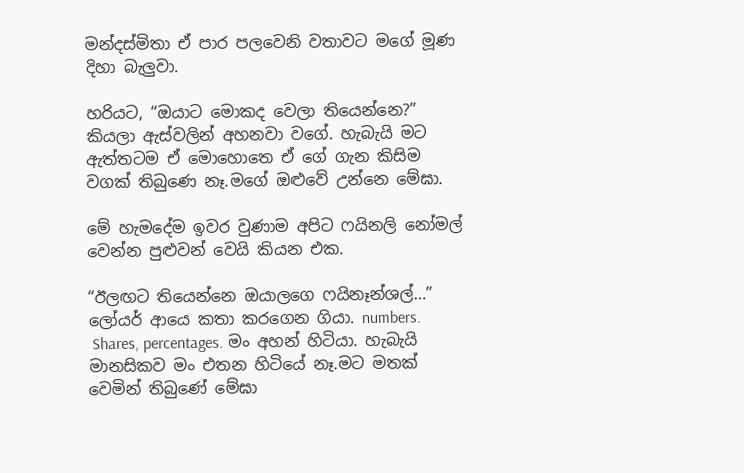මන්දස්මිතා ඒ පාර පලවෙනි වතාවට මගේ මූණ දිහා බැලුවා.

හරියට, “ඔයාට මොකද වෙලා තියෙන්නෙ?” කියලා ඇස්වලින් අහනවා වගේ. හැබැයි මට ඇත්තටම ඒ මොහොතෙ ඒ ගේ ගැන කිසිම වගක් තිබුණෙ නෑ.මගේ ඔළුවේ උන්නෙ මේඝා.

මේ හැමදේම ඉවර වුණාම අපිට ෆයිනලි නෝමල් වෙන්න පුළුවන් වෙයි කියන එක.

“ඊලඟට තියෙන්නෙ ඔයාලගෙ ෆයිනෑන්ශල්…” ලෝයර් ආයෙ කතා කරගෙන ගියා. numbers.
 Shares, percentages. මං අහන් හිටියා. හැබැයි මානසිකව මං එතන හිටියේ නෑ.මට මතක් වෙමින් තිබුණේ මේඝා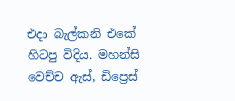එදා බැල්කනි එකේ හිටපු විදිය. මහන්සි වෙච්ච ඇස්, ඩිප්‍රෙස්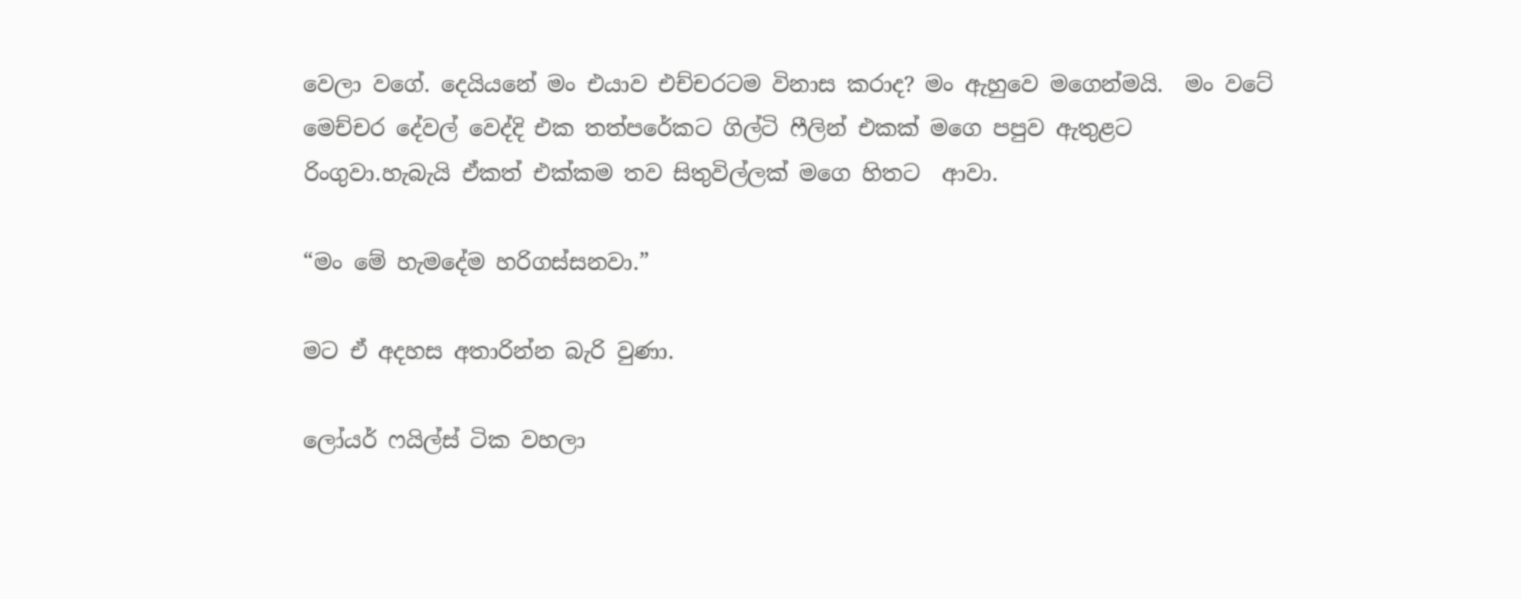වෙලා වගේ. දෙයියනේ මං එයාව එච්චරටම විනාස කරාද? මං ඇහුවෙ මගෙන්මයි.  මං වටේ මෙච්චර දේවල් වෙද්දි එක තත්පරේකට ගිල්ටි ෆීලින් එකක් මගෙ පපුව ඇතුළට රිංගුවා.හැබැයි ඒකත් එක්කම තව සිතුවිල්ලක් මගෙ හිතට  ආවා.

“මං මේ හැමදේම හරිගස්සනවා.”

මට ඒ අදහස අතාරින්න බැරි වුණා.

ලෝයර් ෆයිල්ස් ටික වහලා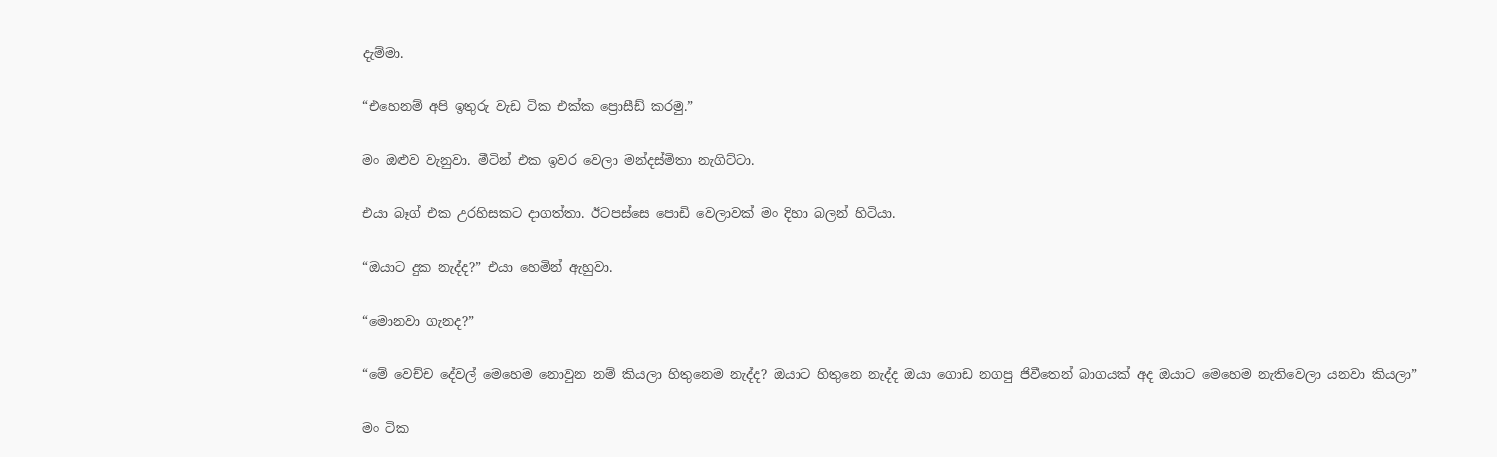දැම්මා.

“එහෙනම් අපි ඉතුරු වැඩ ටික එක්ක ප්‍රොසීඩ් කරමු.”

මං ඔළුව වැනුවා. මීටින් එක ඉවර වෙලා මන්දස්මිතා නැගිට්ටා.

එයා බෑග් එක උරහිසකට දාගත්තා. ඊටපස්සෙ පොඩි වෙලාවක් මං දිහා බලන් හිටියා.

“ඔයාට දුක නැද්ද?” එයා හෙමින් ඇහුවා.

“මොනවා ගැනද?”

“මේ වෙච්ච දේවල් මෙහෙම නොවුන නම් කියලා හිතුනෙම නැද්ද? ඔයාට හිතුනෙ නැද්ද ඔයා ගොඩ නගපු ජිවීතෙන් බාගයක් අද ඔයාට මෙහෙම නැතිවෙලා යනවා කියලා”

මං ටික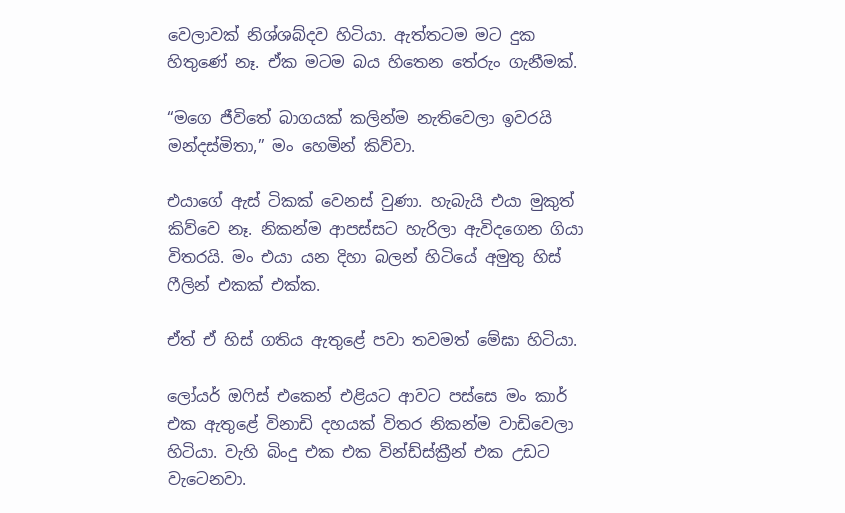වෙලාවක් නිශ්ශබ්දව හිටියා. ඇත්තටම මට දුක හිතුණේ නෑ. ඒක මටම බය හිතෙන තේරුං ගැනීමක්.

“මගෙ ජීවිතේ බාගයක් කලින්ම නැතිවෙලා ඉවරයි මන්දස්මිතා,” මං හෙමින් කිව්වා.

එයාගේ ඇස් ටිකක් වෙනස් වුණා. හැබැයි එයා මුකුත් කිව්වෙ නෑ. නිකන්ම ආපස්සට හැරිලා ඇවිදගෙන ගියා විතරයි. මං එයා යන දිහා බලන් හිටියේ අමුතු හිස් ෆීලින් එකක් එක්ක.

ඒත් ඒ හිස් ගතිය ඇතුළේ පවා තවමත් මේඝා හිටියා.

ලෝයර් ඔෆිස් එකෙන් එළියට ආවට පස්සෙ මං කාර් එක ඇතුළේ විනාඩි දහයක් විතර නිකන්ම වාඩිවෙලා හිටියා. වැහි බිංදු එක එක වින්ඩ්ස්ක්‍රීන් එක උඩට වැටෙනවා.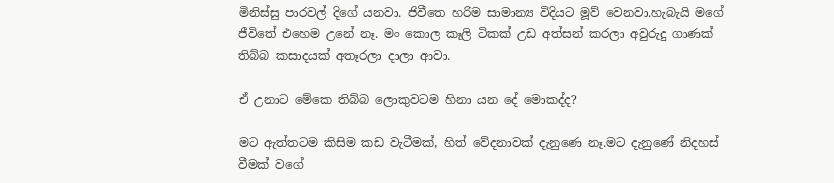මිනිස්සු පාරවල් දිගේ යනවා. ජිවීතෙ හරිම සාමාන්‍ය විදියට මූව් වෙනවා.හැබැයි මගේ ජීවිතේ එහෙම උනේ නෑ. මං කොල කෑලි ටිකක් උඩ අත්සන් කරලා අවුරුදු ගාණක් තිබ්බ කසාදයක් අතෑරලා දාලා ආවා.

ඒ උනාට මේකෙ තිබ්බ ලොකුවටම හිනා යන දේ මොකද්ද?

මට ඇත්තටම කිසිම කඩ වැටීමක්, හිත් වේදනාවක් දැනුණෙ නෑ.මට දැනුණේ නිදහස් වීමක් වගේ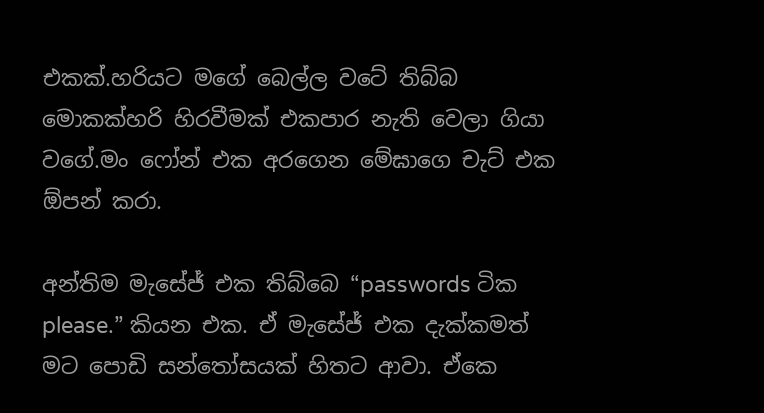එකක්.හරියට මගේ බෙල්ල වටේ තිබ්බ මොකක්හරි හිරවීමක් එකපාර නැති වෙලා ගියා වගේ.මං ෆෝන් එක අරගෙන මේඝාගෙ චැට් එක ඕපන් කරා.

අන්තිම මැසේජ් එක තිබ්බෙ “passwords ටික please.” කියන එක. ඒ මැසේජ් එක දැක්කමත් මට පොඩි සන්තෝසයක් හිතට ආවා. ඒකෙ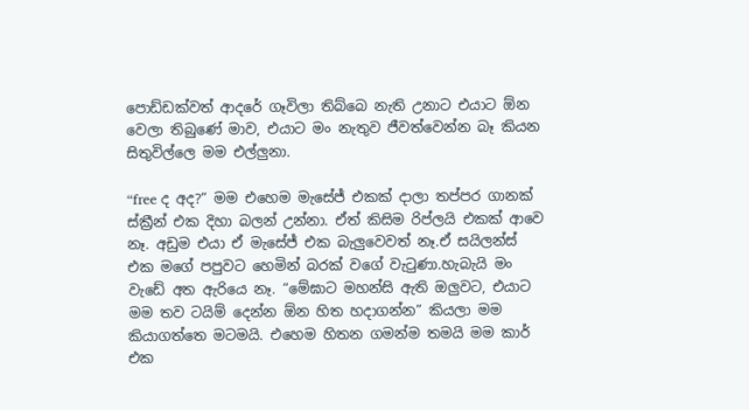පොඩ්ඩක්වත් ආදරේ ගෑවිලා තිබ්බෙ නැති උනාට එයාට ඕන වෙලා තිබුණේ මාව, එයාට මං නැතුව ජීවත්වෙන්න බෑ කියන සිතුවිල්ලෙ මම එල්ලුනා.

“free ද අද?” මම එහෙම මැසේජ් එකක් දාලා තප්පර ගානක් ස්ක්‍රීන් එක දිහා බලන් උන්නා. ඒත් කිසිම රිප්ලයි එකක් ආවෙ නෑ. අඩුම එයා ඒ මැසේජ් එක බැලුවෙවත් නෑ.ඒ සයිලන්ස් එක මගේ පපුවට හෙමින් බරක් වගේ වැටුණා.හැබැයි මං වැඩේ අත ඇරියෙ නෑ. “මේඝාට මහන්සි ඇති ඔලුවට, එයාට මම තව ටයිම් දෙන්න ඕන හිත හදාගන්න” කියලා මම කියාගත්තෙ මටමයි. එහෙම හිතන ගමන්ම තමයි මම කාර් එක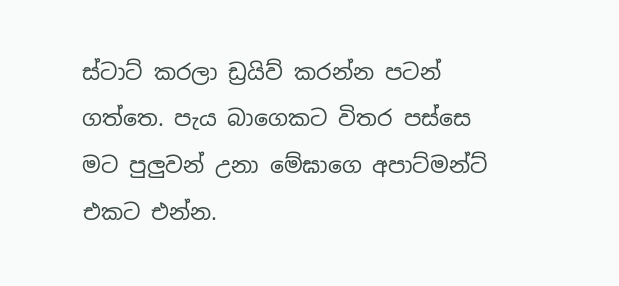ස්ටාට් කරලා ඩ්‍රයිව් කරන්න පටන් ගත්තෙ. පැය බාගෙකට විතර පස්සෙ මට පුලුවන් උනා මේඝාගෙ අපාට්මන්ට් එකට එන්න.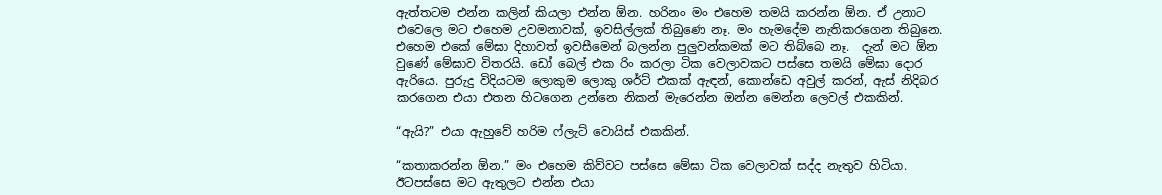ඇත්තටම එන්න කලින් කියලා එන්න ඕන. හරිනං මං එහෙම තමයි කරන්න ඕන. ඒ උනාට එවෙලෙ මට එහෙම උවමනාවක්, ඉවසිල්ලක් තිබුණෙ නෑ. මං හැමදේම නැතිකරගෙන තිබුනෙ. එහෙම එකේ මේඝා දිහාවත් ඉවසීමෙන් බලන්න පුලුවන්කමක් මට තිබ්බෙ නෑ.  දැන් මට ඕන වුණේ මේඝාව විතරයි. ඩෝ බෙල් එක රිං කරලා ටික වෙලාවකට පස්සෙ තමයි මේඝා දොර ඇරියෙ. පුරුදු විදියටම ලොකුම ලොකු ශර්ට් එකක් ඇඳන්, කොන්ඩෙ අවුල් කරන්, ඇස් නිදිබර කරගෙන එයා එතන හිටගෙන උන්නෙ නිකන් මැරෙන්න ඔන්න මෙන්න ලෙවල් එකකින්.

“ඇයි?” එයා ඇහුවේ හරිම ෆ්ලැට් වොයිස් එකකින්.

“කතාකරන්න ඕන.” මං එහෙම කිව්වට පස්සෙ මේඝා ටික වෙලාවක් සද්ද නැතුව හිටියා. ඊටපස්සෙ මට ඇතුලට එන්න එයා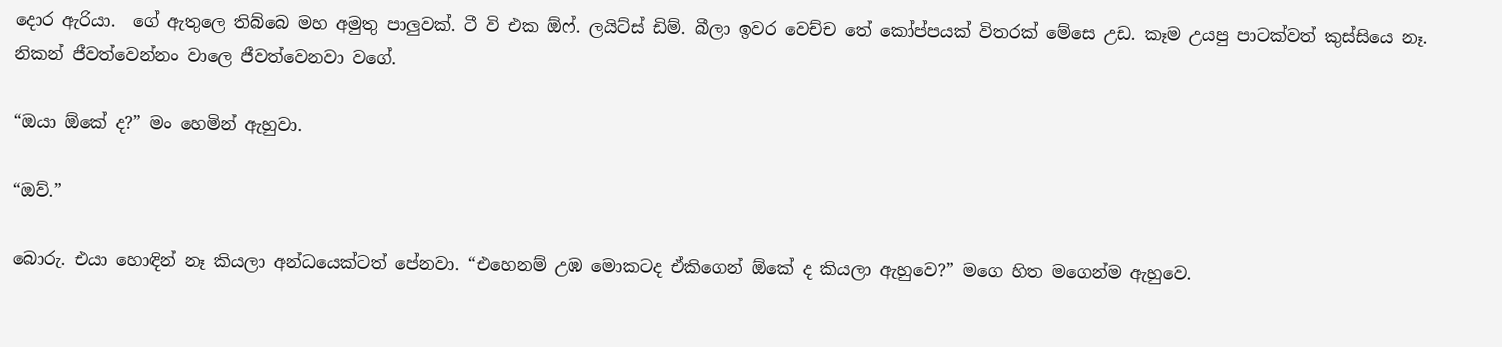දොර ඇරියා.  ගේ ඇතුලෙ තිබ්බෙ මහ අමුතු පාලුවක්. ටී වි එක ඕෆ්. ලයිට්ස් ඩිම්. බීලා ඉවර වෙච්ච තේ කෝප්පයක් විතරක් මේසෙ උඩ. කෑම උයපු පාටක්වත් කුස්සියෙ නෑ. නිකන් ජීවත්වෙන්නං වාලෙ ජීවත්වෙනවා වගේ.

“ඔයා ඕකේ ද?” මං හෙමින් ඇහුවා.

“ඔව්.”

බොරු. එයා හොඳින් නෑ කියලා අන්ධයෙක්ටත් පේනවා. “එහෙනම් උඹ මොකටද ඒකිගෙන් ඕකේ ද කියලා ඇහුවෙ?” මගෙ හිත මගෙන්ම ඇහුවෙ.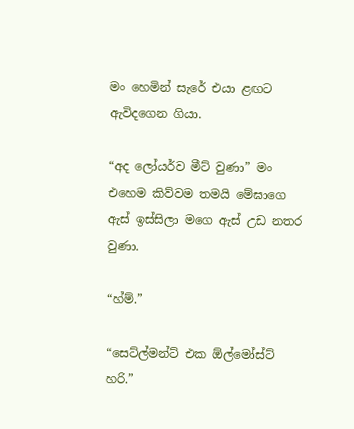මං හෙමින් සැරේ එයා ළඟට ඇවිදගෙන ගියා.

“අද ලෝයර්ව මීට් වුණා” මං එහෙම කිව්වම තමයි මේඝාගෙ ඇස් ඉස්සිලා මගෙ ඇස් උඩ නතර වුණා.

“හ්ම්.”

“සෙට්ල්මන්ට් එක ඕල්මෝස්ට් හරි.”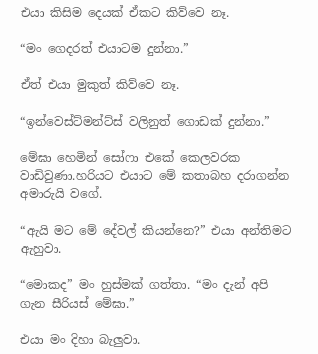එයා කිසිම දෙයක් ඒකට කිව්වෙ නෑ.

“මං ගෙදරත් එයාටම දුන්නා.”

ඒත් එයා මුකුත් කිව්වෙ නෑ.

“ඉන්වෙස්ට්මන්ට්ස් වලිනුත් ගොඩක් දුන්නා.”

මේඝා හෙමින් සෝෆා එකේ කෙලවරක වාඩිවුණා.හරියට එයාට මේ කතාබහ දරාගන්න අමාරුයි වගේ.

“ඇයි මට මේ දේවල් කියන්නෙ?” එයා අන්තිමට ඇහුවා.

“මොකද” මං හුස්මක් ගත්තා. “මං දැන් අපි ගැන සීරියස් මේඝා.”

එයා මං දිහා බැලුවා.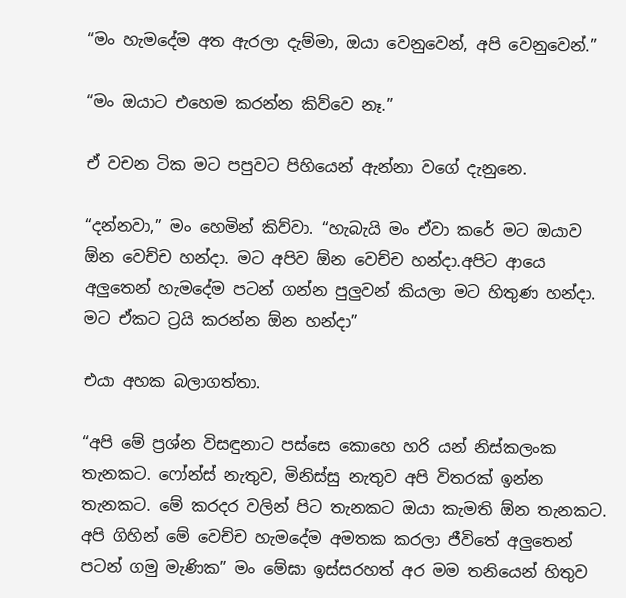“මං හැමදේම අත ඇරලා දැම්මා, ඔයා වෙනුවෙන්, අපි වෙනුවෙන්.”

“මං ඔයාට එහෙම කරන්න කිව්වෙ නෑ.”

ඒ වචන ටික මට පපුවට පිහියෙන් ඇන්නා වගේ දැනුනෙ.

“දන්නවා,” මං හෙමින් කිව්වා. “හැබැයි මං ඒවා කරේ මට ඔයාව ඕන වෙච්ච හන්දා. මට අපිව ඕන වෙච්ච හන්දා.අපිට ආයෙ අලුතෙන් හැමදේම පටන් ගන්න පුලුවන් කියලා මට හිතුණ හන්දා. මට ඒකට ට්‍රයි කරන්න ඕන හන්දා”

එයා අහක බලාගත්තා.

“අපි මේ ප්‍රශ්න විසඳුනාට පස්සෙ කොහෙ හරි යන් නිස්කලංක තැනකට. ෆෝන්ස් නැතුව, මිනිස්සු නැතුව අපි විතරක් ඉන්න තැනකට. මේ කරදර වලින් පිට තැනකට ඔයා කැමති ඕන තැනකට. අපි ගිහින් මේ වෙච්ච හැමදේම අමතක කරලා ජීවිතේ අලුතෙන් පටන් ගමු මැණික” මං මේඝා ඉස්සරහත් අර මම තනියෙන් හිතුව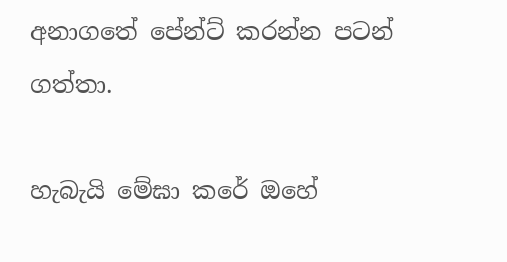අනාගතේ පේන්ට් කරන්න පටන් ගත්තා.

හැබැයි මේඝා කරේ ඔහේ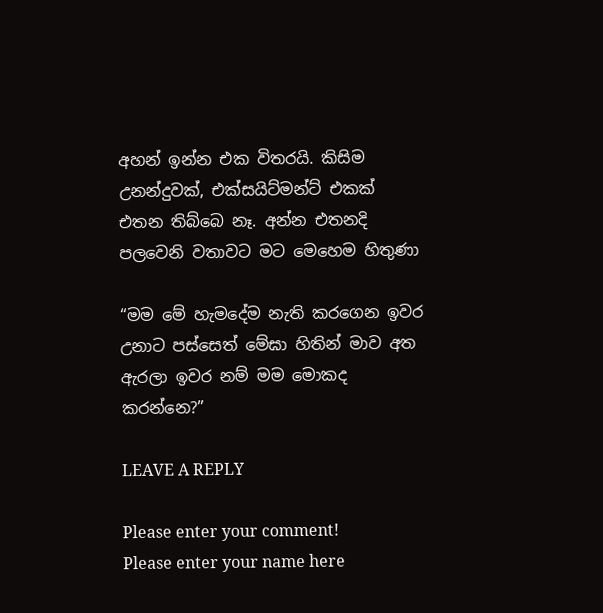අහන් ඉන්න එක විතරයි. කිසිම උනන්දුවක්, එක්සයිට්මන්ට් එකක් එතන තිබ්බෙ නෑ. අන්න එතනදි පලවෙනි වතාවට මට මෙහෙම හිතුණා

“මම මේ හැමදේම නැති කරගෙන ඉවර උනාට පස්සෙත් මේඝා හිතින් මාව අත ඇරලා ඉවර නම් මම මොකද කරන්නෙ?”

LEAVE A REPLY

Please enter your comment!
Please enter your name here